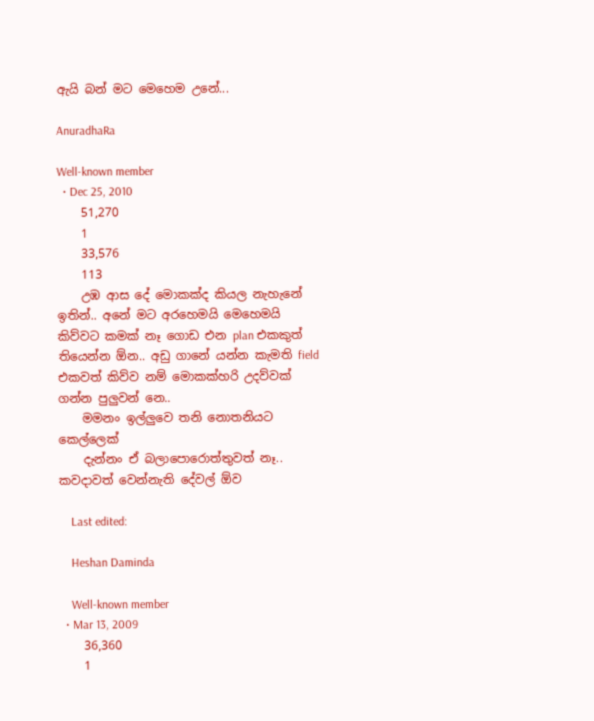ඇයි බන් මට මෙහෙම උනේ...

AnuradhaRa

Well-known member
  • Dec 25, 2010
    51,270
    1
    33,576
    113
    උඹ ආස දේ මොකක්ද කියල නැහැනේ ඉතින්.. අනේ මට අරහෙමයි මෙහෙමයි කිව්වට කමක් නෑ ගොඩ එන plan එකකුත් තියෙන්න ඕන.. අඩු ගානේ යන්න කැමති field එකවත් කිව්ව නම් මොකක්හරි උදව්වක් ගන්න පුලුවන් නෙ..
    මමනං ඉල්ලුවෙ තනි නොතනියට කෙල්ලෙක්
    දැන්නං ඒ බලාපොරොත්තුවත් නෑ.. කවදාවත් වෙන්නැති දේවල් ඕව

    Last edited:

    Heshan Daminda

    Well-known member
  • Mar 13, 2009
    36,360
    1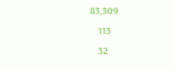83,309
    113
    32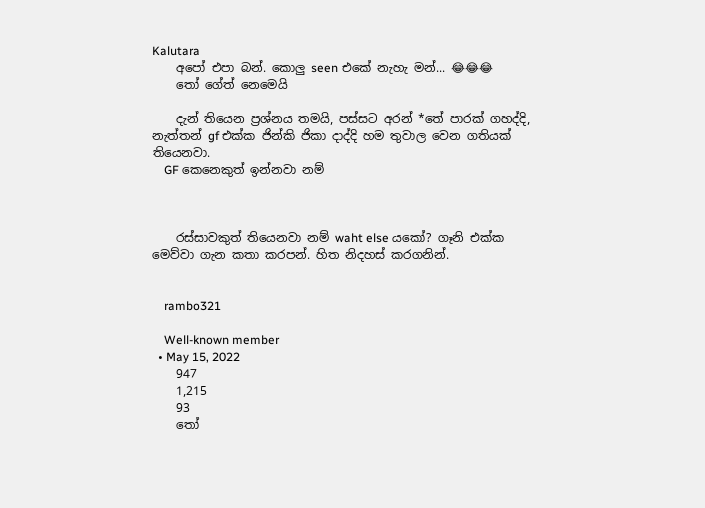Kalutara
    අපෝ එපා බන්. කොලු seen එකේ නැහැ මන්... 😂😂😂
    තෝ ගේත් නෙමෙයි

    දැන් තියෙන ප්‍රශ්නය තමයි, පස්සට අරන් *තේ පාරක් ගහද්දි, නැත්තන් gf එක්ක ජින්කි ජිකා දාද්දි හම තුවාල වෙන ගතියක් තියෙනවා.
    GF කෙනෙකුත් ඉන්නවා නම්



    රස්සාවකුත් තියෙනවා නම් waht else යකෝ? ගෑනි එක්ක මෙව්වා ගැන කතා කරපන්. හිත නිදහස් කරගනින්.


    rambo321

    Well-known member
  • May 15, 2022
    947
    1,215
    93
    තෝ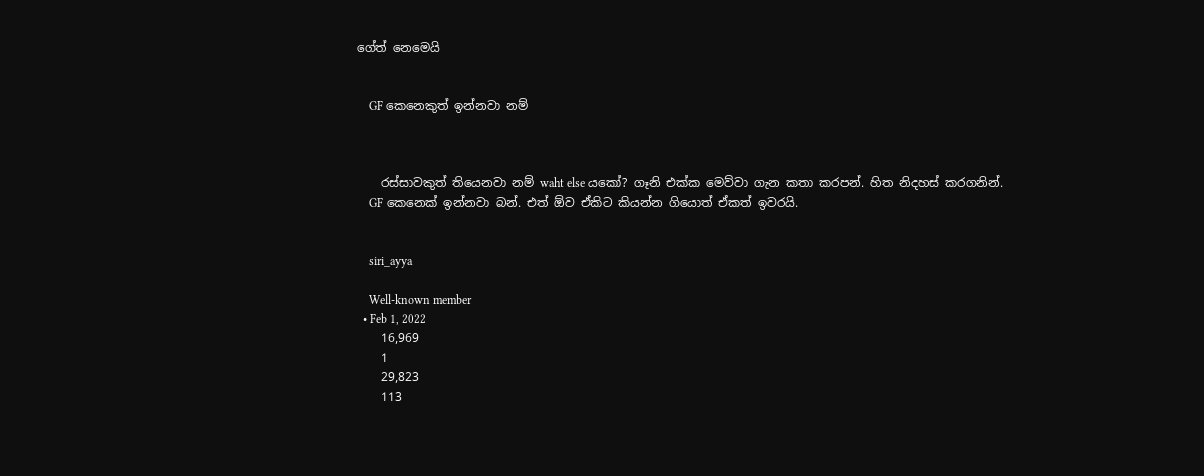ගේත් නෙමෙයි


    GF කෙනෙකුත් ඉන්නවා නම්



    රස්සාවකුත් තියෙනවා නම් waht else යකෝ? ගෑනි එක්ක මෙව්වා ගැන කතා කරපන්. හිත නිදහස් කරගනින්.
    GF කෙනෙක් ඉන්නවා බන්. එත් ඕව ඒකිට කියන්න ගියොත් ඒකත් ඉවරයි.


    siri_ayya

    Well-known member
  • Feb 1, 2022
    16,969
    1
    29,823
    113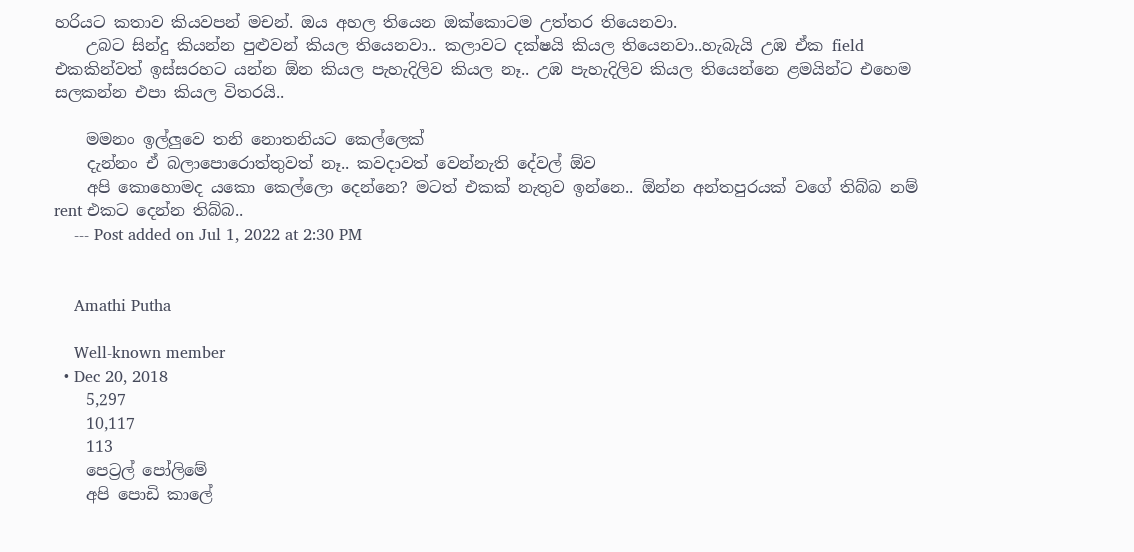හරියට කතාව කියවපන් මචන්. ඔය අහල තියෙන ඔක්කොටම උත්තර තියෙනවා.
    උබට සින්දු කියන්න පුළුවන් කියල තියෙනවා.. කලාවට දක්ෂයි කියල තියෙනවා..හැබැයි උඹ ඒක field එකකින්වත් ඉස්සරහට යන්න ඕන කියල පැහැදිලිව කියල නෑ.. උඹ පැහැදිලිව කියල තියෙන්නෙ ළමයින්ට එහෙම සලකන්න එපා කියල විතරයි..

    මමනං ඉල්ලුවෙ තනි නොතනියට කෙල්ලෙක්
    දැන්නං ඒ බලාපොරොත්තුවත් නෑ.. කවදාවත් වෙන්නැති දේවල් ඕව
    අපි කොහොමද යකො කෙල්ලො දෙන්නෙ? මටත් එකක් නැතුව ඉන්නෙ.. ඕන්න අන්තපුරයක් වගේ තිබ්බ නම් rent එකට දෙන්න තිබ්බ..
    --- Post added on Jul 1, 2022 at 2:30 PM


    Amathi Putha

    Well-known member
  • Dec 20, 2018
    5,297
    10,117
    113
    පෙට්‍රල් පෝලිමේ
    අපි පොඩි කාලේ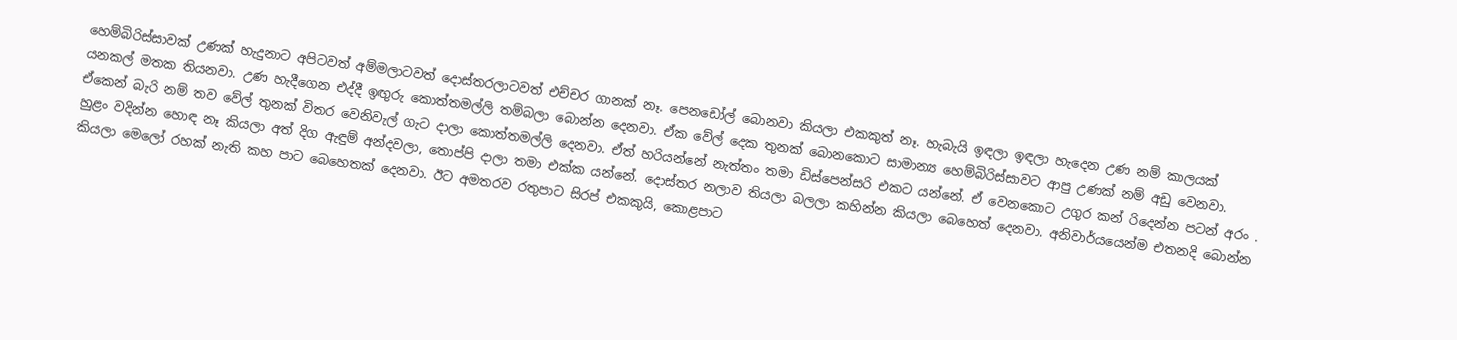හෙම්බිරිස්සාවක් උණක් හැදුනාට අපිටවත් අම්මලාටවත් දොස්තරලාටවත් එච්චර ගානක් නෑ. පෙනඩෝල් බොනවා කියලා එකකුත් නෑ. හැබැයි ඉඳලා ඉඳලා හැදෙන උණ නම් කාලයක් යනකල් මතක තියනවා. උණ හැදීගෙන එද්දී ඉඟුරු කොත්තමල්ලි තම්බලා බොන්න දෙනවා. ඒක වේල් දෙක තුනක් බොනකොට සාමාන්‍ය හෙම්බිරිස්සාවට ආපු උණක් නම් අඩු වෙනවා. ඒකෙන් බැරි නම් තව වේල් තුනක් විතර වෙනිවැල් ගැට දාලා කොත්තමල්ලි දෙනවා. ඒත් හරියන්නේ නැත්තං තමා ඩිස්පෙන්සරි එකට යන්නේ. ඒ වෙනකොට උගුර කන් රිදෙන්න පටන් අරං . හුළං වදින්න හොඳ නෑ කියලා අත් දිග ඇඳුම් අන්දවලා, තොප්පි දාලා තමා එක්ක යන්නේ. දොස්තර නලාව තියලා බලලා කහින්න කියලා බෙහෙත් දෙනවා. අනිවාර්යයෙන්ම එතනදි බොන්න කියලා මෙලෝ රහක් නැති කහ පාට බෙහෙතක් දෙනවා. ඊට අමතරව රතුපාට සිරප් එකකුයි, කොළපාට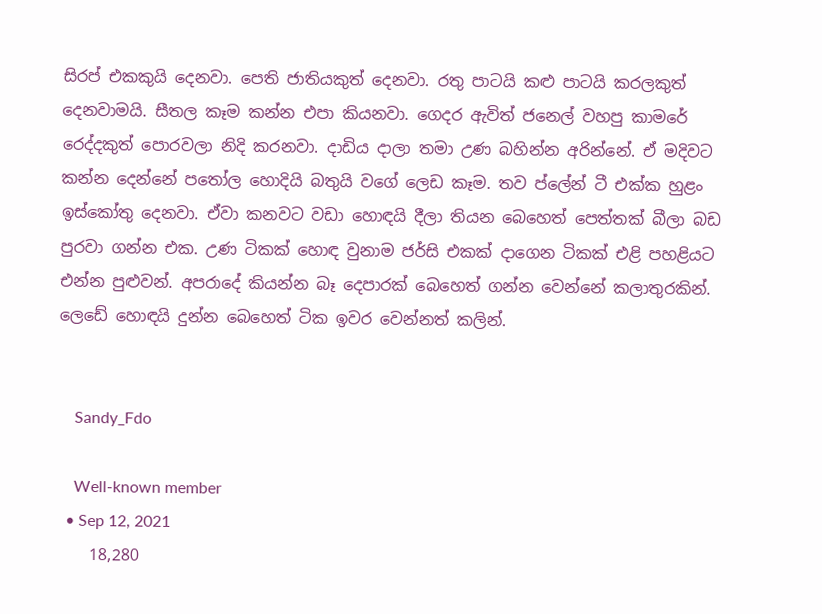සිරප් එකකුයි දෙනවා. පෙති ජාතියකුත් දෙනවා. රතු පාටයි කළු පාටයි කරලකුත් දෙනවාමයි. සීතල කෑම කන්න එපා කියනවා. ගෙදර ඇවිත් ජනෙල් වහපු කාමරේ රෙද්දකුත් පොරවලා නිදි කරනවා. දාඩිය දාලා තමා උණ බහින්න අරින්නේ. ඒ මදිවට කන්න දෙන්නේ පතෝල හොදියි බතුයි වගේ ලෙඩ කෑම. තව ප්ලේන් ටී එක්ක හුළං ඉස්කෝතු දෙනවා. ඒවා කනවට වඩා හොඳයි දීලා තියන බෙහෙත් පෙත්තක් බීලා බඩ පුරවා ගන්න එක. උණ ටිකක් හොඳ වුනාම ජර්සි එකක් දාගෙන ටිකක් එළි පහළියට එන්න පුළුවන්. අපරාදේ කියන්න බෑ දෙපාරක් බෙහෙත් ගන්න වෙන්නේ කලාතුරකින්. ලෙඩේ හොඳයි දුන්න බෙහෙත් ටික ඉවර වෙන්නත් කලින්.


    Sandy_Fdo

    Well-known member
  • Sep 12, 2021
    18,280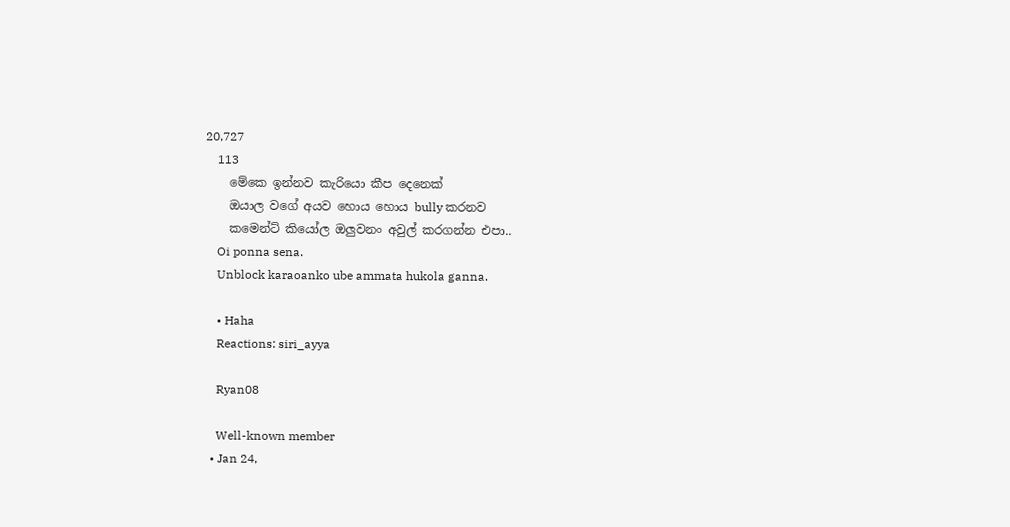20,727
    113
    මේකෙ ඉන්නව කැරියො කීප දෙනෙක්
    ඔයාල වගේ අයව හොය හොය bully කරනව
    කමෙන්ට් කියෝල ඔලුවනං අවුල් කරගන්න එපා..
    Oi ponna sena.
    Unblock karaoanko ube ammata hukola ganna.

    • Haha
    Reactions: siri_ayya

    Ryan08

    Well-known member
  • Jan 24,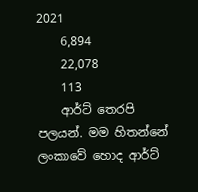2021
    6,894
    22,078
    113
    ආර්ට් තෙරපි පලයන්. මම හිතන්නේ ලංකාවේ හොද ආර්ට්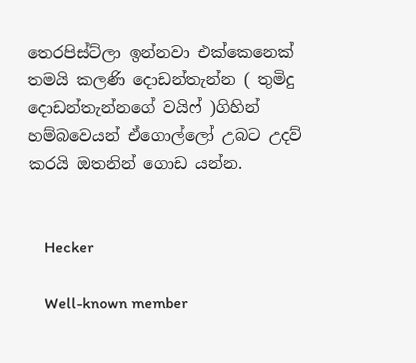තෙරපිස්ට්ලා ඉන්නවා එක්කෙනෙක් තමයි කලණි දොඩන්තැන්න ( තුමිදු දොඩන්තැන්නගේ වයිෆ් )ගිහින් හම්බවෙයන් ඒගොල්ලෝ උබට උදව් කරයි ඔතනින් ගොඩ යන්න.


    Hecker

    Well-known member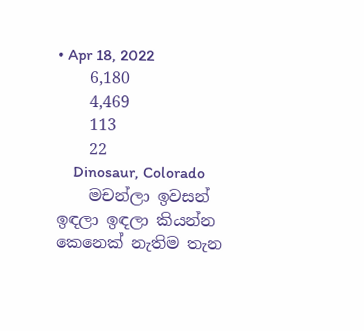• Apr 18, 2022
    6,180
    4,469
    113
    22
    Dinosaur, Colorado
    මචන්ලා ඉවසන් ඉඳලා ඉඳලා කියන්න කෙනෙක් නැතිම තැන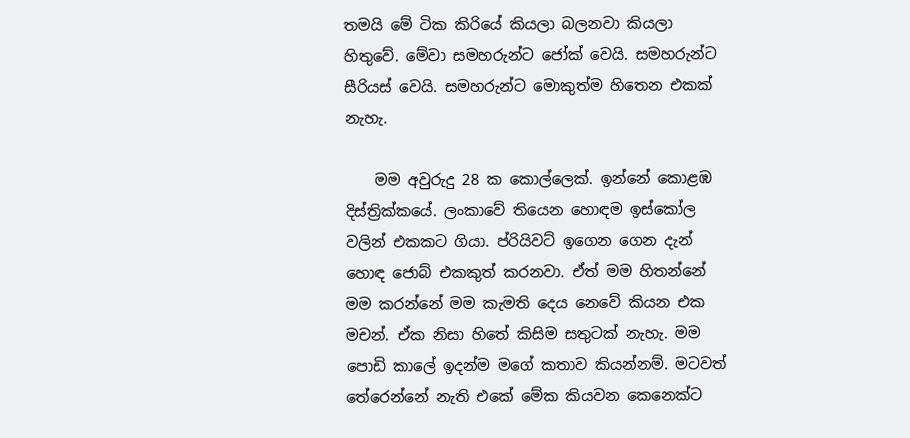තමයි මේ ටික කිරියේ කියලා බලනවා කියලා හිතුවේ. මේවා සමහරුන්ට ජෝක් වෙයි. සමහරුන්ට සීරියස් වෙයි. සමහරුන්ට මොකුත්ම හිතෙන එකක් නැහැ.

    මම අවුරුදු 28 ක කොල්ලෙක්. ඉන්නේ කොළඹ දිස්ත්‍රික්කයේ. ලංකාවේ තියෙන හොඳම ඉස්කෝල වලින් එකකට ගියා. ප්රියිවට් ඉගෙන ගෙන දැන් හොඳ ජොබ් එකකුත් කරනවා. ඒත් මම හිතන්නේ මම කරන්නේ මම කැමති දෙය නෙවේ කියන එක මචන්. ඒක නිසා හිතේ කිසිම සතුටක් නැහැ. මම පොඩි කාලේ ඉදන්ම මගේ කතාව කියන්නම්. මටවත් තේරෙන්නේ නැති එකේ මේක කියවන කෙනෙක්ට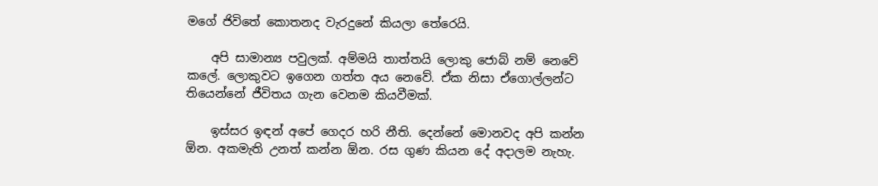මගේ ජිවිතේ කොතනද වැරදුනේ කියලා තේරෙයි.

    අපි සාමාන්‍ය පවුලක්. අම්මයි තාත්තයි ලොකු ජොබ් නම් නෙවේ කලේ. ලොකුවට ඉගෙන ගත්ත අය නෙවේ. ඒක නිසා ඒගොල්ලන්ට තියෙන්නේ ජීවිතය ගැන වෙනම කියවීමක්.

    ඉස්සර ඉඳන් අපේ ගෙදර හරි නීති. දෙන්නේ මොනවද අපි කන්න ඕන. අකමැති උනත් කන්න ඕන. රස ගුණ කියන දේ අදාලම නැහැ.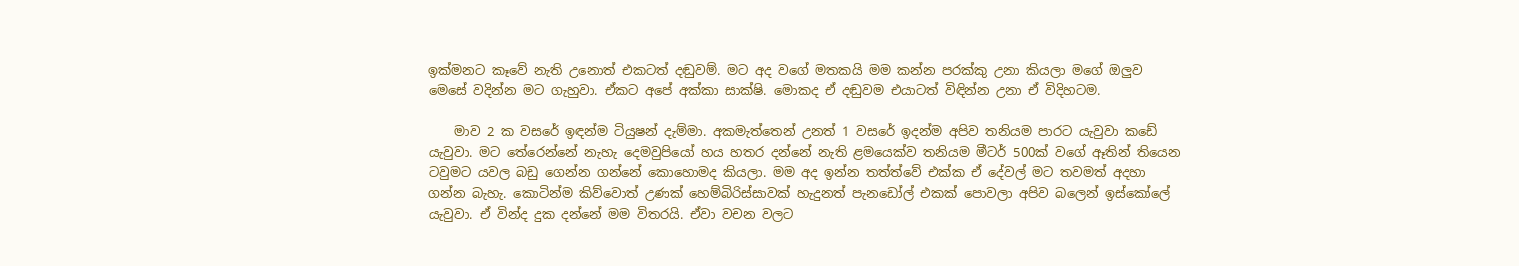ඉක්මනට කෑවේ නැති උනොත් එකටත් දඬුවම්. මට අද වගේ මතකයි මම කන්න පරක්කු උනා කියලා මගේ ඔලුව මෙසේ වදින්න මට ගැහුවා. ඒකට අපේ අක්කා සාක්ෂි. මොකද ඒ දඬුවම එයාටත් විඳින්න උනා ඒ විදිහටම.

    මාව 2 ක වසරේ ඉඳන්ම ටියුෂන් දැම්මා. අකමැත්තෙන් උනත් 1 වසරේ ඉදන්ම අපිව තනියම පාරට යැවුවා කඩේ යැවුවා. මට තේරෙන්නේ නැහැ දෙමවුපියෝ හය හතර දන්නේ නැති ළමයෙක්ව තනියම මීටර් 500ක් වගේ ඈතින් තියෙන ටවුමට යවල බඩු ගෙන්න ගන්නේ කොහොමද කියලා. මම අද ඉන්න තත්ත්වේ එක්ක ඒ දේවල් මට තවමත් අදහා ගන්න බැහැ. කොටින්ම කිව්වොත් උණක් හෙම්බිරිස්සාවක් හැදුනත් පැනඩෝල් එකක් පොවලා අපිව බලෙන් ඉස්කෝලේ යැවුවා. ඒ වින්ද දුක දන්නේ මම විතරයි. ඒවා වචන වලට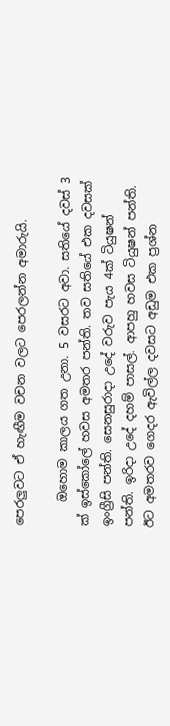පෙරලුවට ඒ හැඟීම වචන වලට පෙරලන්න අමාරුයි.

    ඔහොම කාලය ගත උනා. 5 වසරට අවා. සතියේ දවස් 3 ක් ඉස්කෝලේ හවස අමතර පන්ති. තව සතියේ එක දවසක් ඉංග්‍රීසි පන්ති. සෙනසුරාදා උදේ වරුව පැය 4ක් ටියුෂන් පන්ති. ඉරිදා උදේ දහම් පාසල්. ආපහු හවස ටියුෂන් පන්ති. ඊට අමතරව ගෙදර ඇවිල්ල දවසට අඩුම එක ප්‍රශ්න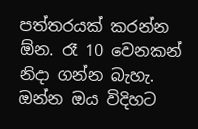පත්තරයක් කරන්න ඕන. රෑ 10 වෙනකන් නිදා ගන්න බැහැ. ඔන්න ඔය විදිහට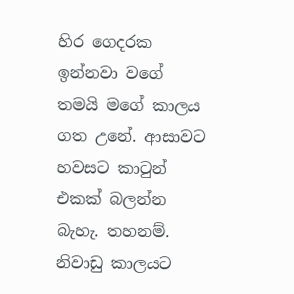හිර ගෙදරක ඉන්නවා වගේ තමයි මගේ කාලය ගත උනේ. ආසාවට හවසට කාටුන් එකක් බලන්න බැහැ. තහනම්. නිවාඩු කාලයට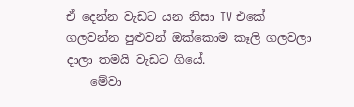ඒ දෙන්න වැඩට යන නිසා TV එකේ ගලවන්න පුළුවන් ඔක්කොම කෑලි ගලවලා දාලා තමයි වැඩට ගියේ.
    මේවා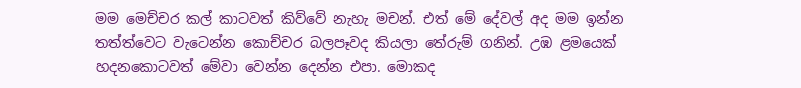මම මෙච්චර කල් කාටවත් කිව්වේ නැහැ මචන්. එත් මේ දේවල් අද මම ඉන්න තත්ත්වෙට වැටෙන්න කොච්චර බලපෑවද කියලා තේරුම් ගනින්. උඹ ළමයෙක් හදනකොටවත් මේවා වෙන්න දෙන්න එපා. මොකද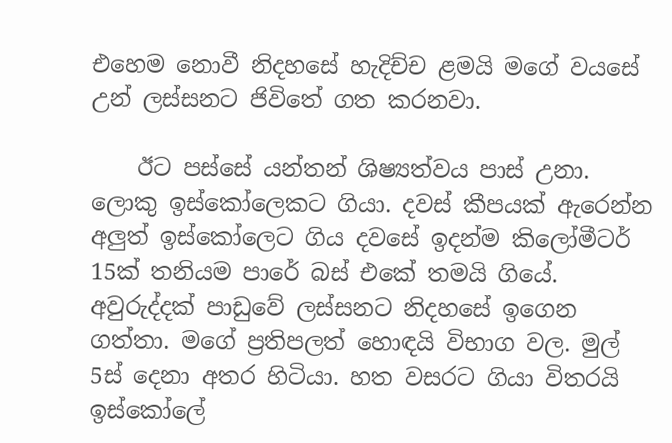එහෙම නොවී නිදහසේ හැදිච්ච ළමයි මගේ වයසේ උන් ලස්සනට ජිවිතේ ගත කරනවා.

    ඊට පස්සේ යන්තන් ශිෂ්‍යත්වය පාස් උනා. ලොකු ඉස්කෝලෙකට ගියා. දවස් කීපයක් ඇරෙන්න අලුත් ඉස්කෝලෙට ගිය දවසේ ඉදන්ම කිලෝමීටර් 15ක් තනියම පාරේ බස් එකේ තමයි ගියේ. අවුරුද්දක් පාඩුවේ ලස්සනට නිදහසේ ඉගෙන ගත්තා. මගේ ප්‍රතිපලත් හොඳයි විභාග වල. මුල් 5ස් දෙනා අතර හිටියා. හත වසරට ගියා විතරයි ඉස්කෝලේ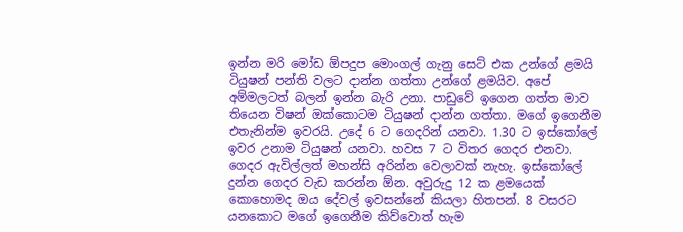ඉන්න මරි මෝඩ ඕපදුප මොංගල් ගැනු සෙට් එක උන්ගේ ළමයි ටියුෂන් පන්ති වලට දාන්න ගත්තා උන්ගේ ළමයිව. අපේ අම්මලටත් බලන් ඉන්න බැරි උනා. පාඩුවේ ඉගෙන ගත්ත මාව තියෙන විෂන් ඔක්කොටම ටියුෂන් දාන්න ගත්තා. මගේ ඉගෙනීම එතැනින්ම ඉවරයි. උදේ 6 ට ගෙදරින් යනවා. 1.30 ට ඉස්කෝලේ ඉවර උනාම ටියුෂන් යනවා. හවස 7 ට විතර ගෙදර එනවා. ගෙදර ඇවිල්ලත් මහන්සි අරින්න වෙලාවක් නැහැ. ඉස්කෝලේ දුන්න ගෙදර වැඩ කරන්න ඕන. අවුරුදු 12 ක ළමයෙක් කොහොමද ඔය දේවල් ඉවසන්නේ කියලා හිතපන්. 8 වසරට යනකොට මගේ ඉගෙනීම කිව්වොත් හැම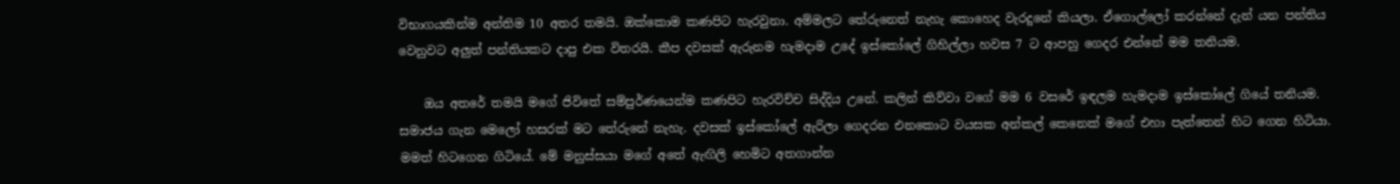විභාගයකින්ම අන්තිම 10 අතර තමයි. ඔක්කොම කණපිට හැරවුනා. අම්මලට තේරුනෙත් නැහැ කොහෙද වැරදුනේ කියලා. ඒගොල්ලෝ කරන්නේ දැන් යන පන්තිය වෙනුවට අලුත් පන්තියකට දාපු එක විතරයි. කීප දවසක් ඇරුනම හැමදාම උදේ ඉස්කෝලේ ගිහිල්ලා හවස 7 ට ආපහු ගෙදර එන්නේ මම තනියම.

    ඔය අතරේ තමයි මගේ ජිවිතේ සම්පුර්ණයෙන්ම කණපිට හැරවිච්ච සිද්දිය උනේ. කලින් කිව්වා වගේ මම 6 වසරේ ඉඳලම හැමදාම ඉස්කෝලේ ගියේ තනියම. සමාජය ගැන මෙලෝ හසරක් මට තේරුනේ නැහැ. දවසක් ඉස්කෝලේ ඇරිලා ගෙදරන එනකොට වයසක අන්කල් කෙනෙක් මගේ එහා පැත්තෙන් හිට ගෙන හිටියා. මමත් හිටගෙන ගිටියේ. මේ මනුස්සයා මගේ අතේ ඇඟිලි හෙමිට අතගාන්න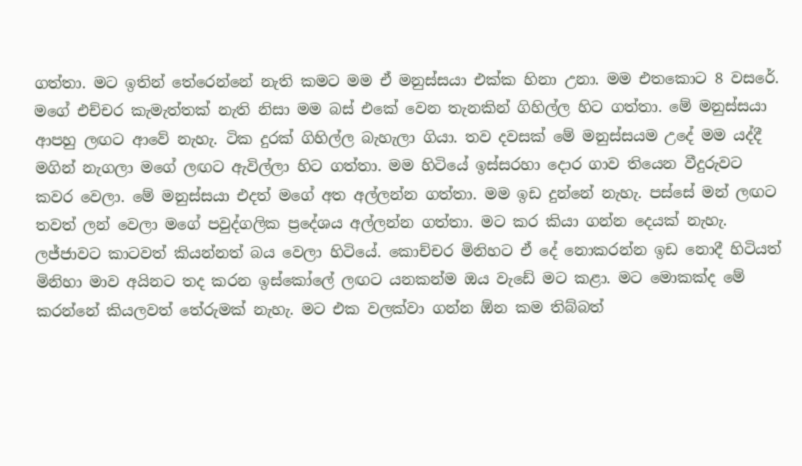ගත්තා. මට ඉතින් තේරෙන්නේ නැති කමට මම ඒ මනුස්සයා එක්ක හිනා උනා. මම එතකොට 8 වසරේ. මගේ එච්චර කැමැත්තක් නැති නිසා මම බස් එකේ වෙන තැනකින් ගිහිල්ල හිට ගත්තා. මේ මනුස්සයා ආපහු ලඟට ආවේ නැහැ. ටික දුරක් ගිහිල්ල බැහැලා ගියා. තව දවසක් මේ මනුස්සයම උදේ මම යද්දී මගින් නැගලා මගේ ලඟට ඇවිල්ලා හිට ගත්තා. මම හිටියේ ඉස්සරහා දොර ගාව තියෙන වීදුරුවට කවර වෙලා. මේ මනුස්සයා එදත් මගේ අත අල්ලන්න ගත්තා. මම ඉඩ දුන්නේ නැහැ. පස්සේ මන් ලඟට තවත් ලන් වෙලා මගේ පවුද්ගලික ප්‍රදේශය අල්ලන්න ගත්තා. මට කර කියා ගන්න දෙයක් නැහැ. ලජ්ජාවට කාටවත් කියන්නත් බය වෙලා හිටියේ. කොච්චර මිනිහට ඒ දේ නොකරන්න ඉඩ නොදී හිටියත් මිනිහා මාව අයිනට තද කරන ඉස්කෝලේ ලඟට යනකන්ම ඔය වැඩේ මට කළා. මට මොකක්ද මේ කරන්නේ කියලවත් තේරුමක් නැහැ. මට එක වලක්වා ගන්න ඕන කම තිබ්බත්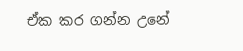ඒක කර ගන්න උනේ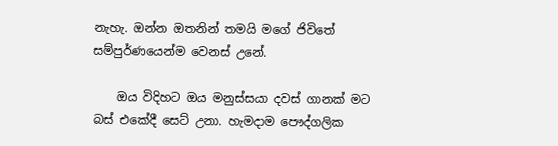නැහැ. ඔන්න ඔතනින් තමයි මගේ ජිවිතේ සම්පුර්ණයෙන්ම වෙනස් උනේ.

    ඔය විදිහට ඔය මනුස්සයා දවස් ගානක් මට බස් එකේදී සෙට් උනා. හැමදාම පෞද්ගලික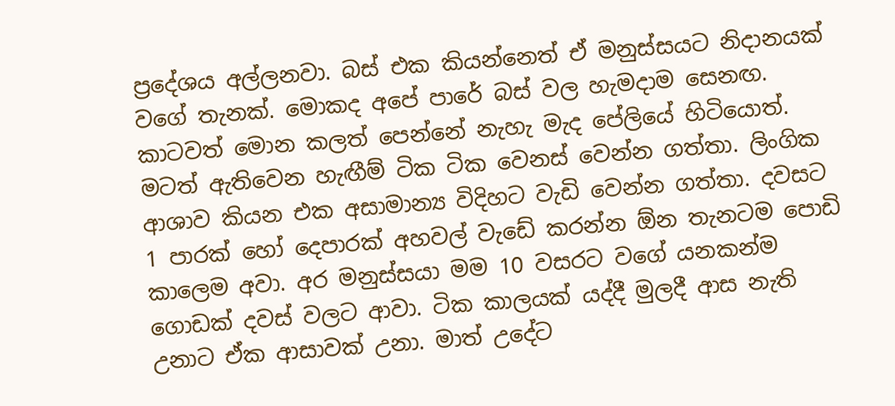ප්‍රදේශය අල්ලනවා. බස් එක කියන්නෙත් ඒ මනුස්සයට නිදානයක් වගේ තැනක්. මොකද අපේ පාරේ බස් වල හැමදාම සෙනඟ. කාටවත් මොන කලත් පෙන්නේ නැහැ මැද පේලියේ හිටියොත්. මටත් ඇතිවෙන හැඟීම් ටික ටික වෙනස් වෙන්න ගත්තා. ලිංගික ආශාව කියන එක අසාමාන්‍ය විදිහට වැඩි වෙන්න ගත්තා. දවසට 1 පාරක් හෝ දෙපාරක් අහවල් වැඩේ කරන්න ඕන තැනටම පොඩි කාලෙම අවා. අර මනුස්සයා මම 10 වසරට වගේ යනකන්ම ගොඩක් දවස් වලට ආවා. ටික කාලයක් යද්දී මුලදී ආස නැති උනාට ඒක ආසාවක් උනා. මාත් උදේට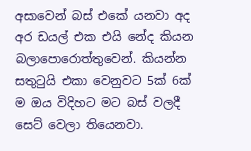අසාවෙන් බස් එකේ යනවා අද අර ඩයල් එක එයි නේද කියන බලාපොරොත්තුවෙන්. කියන්න සතුටුයි එකා වෙනුවට 5ක් 6ක් ම ඔය විදිහට මට බස් වලදී සෙට් වෙලා තියෙනවා.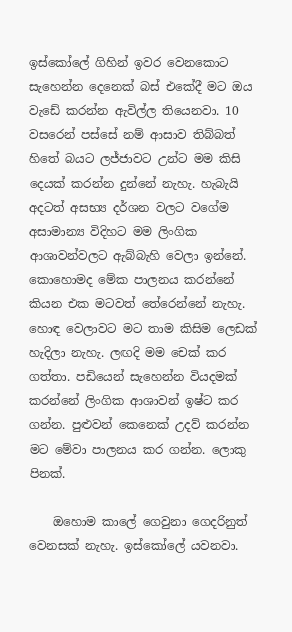ඉස්කෝලේ ගිහින් ඉවර වෙනකොට සැහෙන්න දෙනෙක් බස් එකේදී මට ඔය වැඩේ කරන්න ඇවිල්ල තියෙනවා. 10 වසරෙන් පස්සේ නම් ආසාව තිබ්බත් හිතේ බයට ලජ්ජාවට උන්ට මම කිසි දෙයක් කරන්න දුන්නේ නැහැ. හැබැයි අදටත් අසභ්‍ය දර්ශන වලට වගේම අසාමාන්‍ය විදිහට මම ලිංගික ආශාවන්වලට ඇබ්බැහි වෙලා ඉන්නේ. කොහොමද මේක පාලනය කරන්නේ කියන එක මටවත් තේරෙන්නේ නැහැ. හොඳ වෙලාවට මට තාම කිසිම ලෙඩක් හැදිලා නැහැ. ලඟදි මම චෙක් කර ගත්තා. පඩියෙන් සැහෙන්න වියදමක් කරන්නේ ලිංගික ආශාවන් ඉෂ්ට කර ගන්න. පුළුවන් කෙනෙක් උදව් කරන්න මට මේවා පාලනය කර ගන්න. ලොකු පිනක්.

    ඔහොම කාලේ ගෙවුනා ගෙදරිනුත් වෙනසක් නැහැ. ඉස්කෝලේ යවනවා.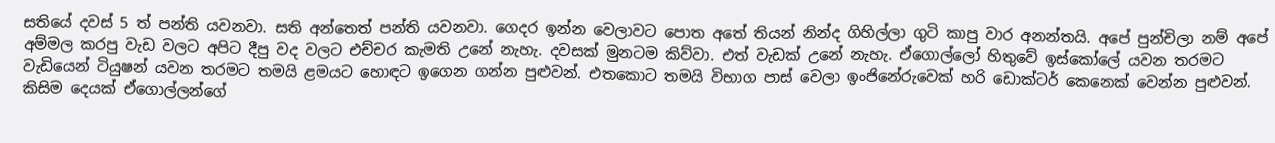සතියේ දවස් 5 ත් පන්ති යවනවා. සති අන්තෙත් පන්ති යවනවා. ගෙදර ඉන්න වෙලාවට පොත අතේ තියන් නින්ද ගිහිල්ලා ගුටි කාපු වාර අනන්තයි. අපේ පුන්චිලා නම් අපේ අම්මල කරපු වැඩ වලට අපිට දීපු වද වලට එච්චර කැමති උනේ නැහැ. දවසක් මුනටම කිව්වා. එත් වැඩක් උනේ නැහැ. ඒගොල්ලෝ හිතුවේ ඉස්කෝලේ යවන තරමට වැඩියෙන් ටියුෂන් යවන තරමට තමයි ළමයට හොඳට ඉගෙන ගන්න පුළුවන්. එතකොට තමයි විභාග පාස් වෙලා ඉංජිනේරුවෙක් හරි ඩොක්ටර් කෙනෙක් වෙන්න පුළුවන්. කිසිම දෙයක් ඒගොල්ලන්ගේ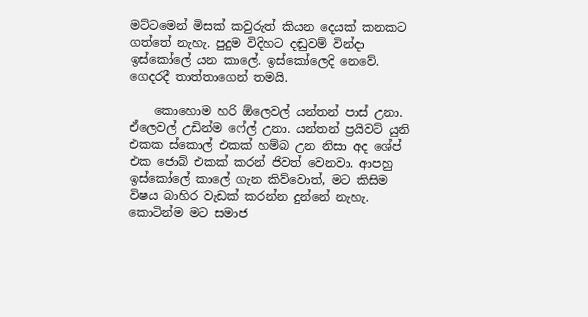මට්ටමෙන් මිසක් කවුරුත් කියන දෙයක් කනකට ගත්තේ නැහැ. පුදුම විදිහට දඬුවම් වින්දා ඉස්කෝලේ යන කාලේ. ඉස්කෝලෙදි නෙවේ. ගෙදරදී තාත්තාගෙන් තමයි.

    කොහොම හරි ඕලෙවල් යන්තන් පාස් උනා. ඒලෙවල් උඩින්ම ෆේල් උනා. යන්තන් ප්‍රයිවට් යුනි එකක ස්කොල් එකක් හම්බ උන නිසා අද ශේප් එක ජොබ් එකක් කරන් ජිවත් වෙනවා. ආපහු ඉස්කෝලේ කාලේ ගැන කිව්වොත්, මට කිසිම විෂය බාහිර වැඩක් කරන්න දුන්නේ නැහැ. කොටින්ම මට සමාජ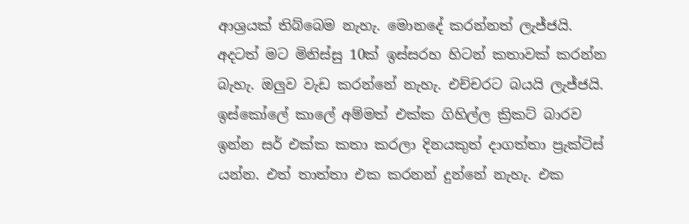ආශ්‍රයක් තිබ්බෙම නැහැ. මොනදේ කරන්නත් ලැජ්ජයි. අදටත් මට මිනිස්සු 10ක් ඉස්සරහ හිටන් කතාවක් කරන්න බැහැ. ඔලුව වැඩ කරන්නේ නැහැ. එච්චරට බයයි ලැජ්ජයි. ඉස්කෝලේ කාලේ අම්මත් එක්ක ගිහිල්ල ක්‍රිකට් බාරව ඉන්න සර් එක්ක කතා කරලා දිනයකුත් දාගත්තා ප්‍රැක්ටිස් යන්න. එත් තාත්තා එක කරනන් දුන්නේ නැහැ. එක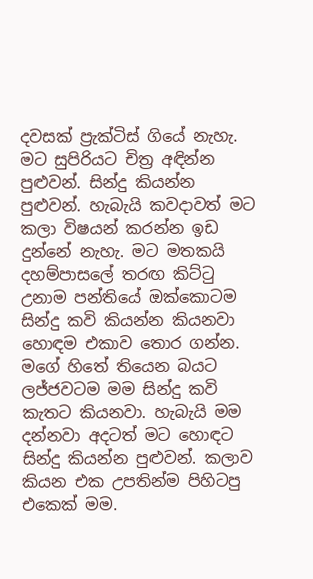දවසක් ප්‍රැක්ටිස් ගියේ නැහැ. මට සුපිරියට චිත්‍ර අඳින්න පුළුවන්. සින්දු කියන්න පුළුවන්. හැබැයි කවදාවත් මට කලා විෂයන් කරන්න ඉඩ දුන්නේ නැහැ. මට මතකයි දහම්පාසලේ තරඟ කිට්ටු උනාම පන්තියේ ඔක්කොටම සින්දු කවි කියන්න කියනවා හොඳම එකාව තොර ගන්න. මගේ හිතේ තියෙන බයට ලජ්ජවටම මම සින්දු කවි කැතට කියනවා. හැබැයි මම දන්නවා අදටත් මට හොඳට සින්දු කියන්න පුළුවන්. කලාව කියන එක උපතින්ම පිහිටපු එකෙක් මම.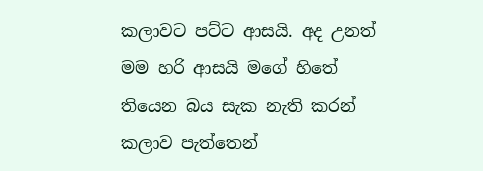කලාවට පට්ට ආසයි. අද උනත් මම හරි ආසයි මගේ හිතේ තියෙන බය සැක නැති කරන් කලාව පැත්තෙන්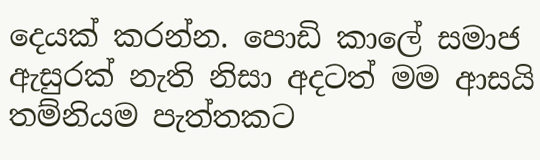දෙයක් කරන්න. පොඩි කාලේ සමාජ ඇසුරක් නැති නිසා අදටත් මම ආසයි තම්නියම පැත්තකට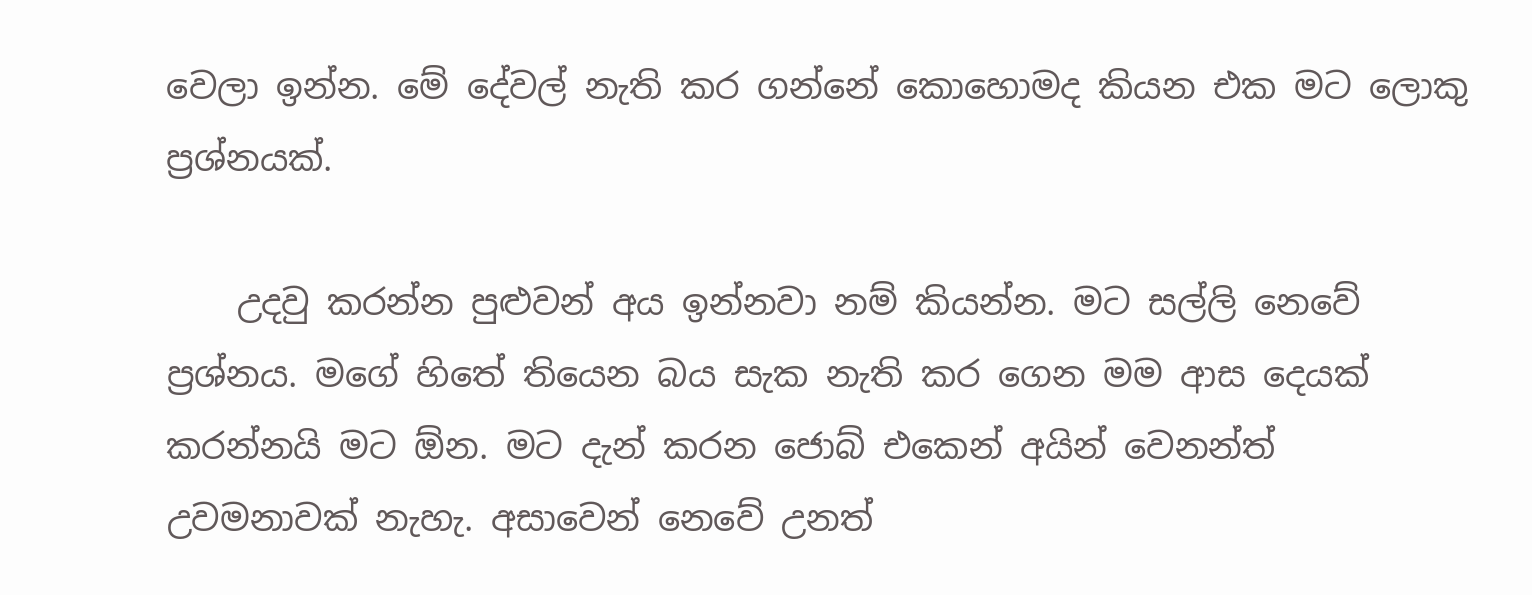වෙලා ඉන්න. මේ දේවල් නැති කර ගන්නේ කොහොමද කියන එක මට ලොකු ප්‍රශ්නයක්.

    උදවු කරන්න පුළුවන් අය ඉන්නවා නම් කියන්න. මට සල්ලි නෙවේ ප්‍රශ්නය. මගේ හිතේ තියෙන බය සැක නැති කර ගෙන මම ආස දෙයක් කරන්නයි මට ඕන. මට දැන් කරන ජොබ් එකෙන් අයින් වෙනන්ත් උවමනාවක් නැහැ. අසාවෙන් නෙවේ උනත්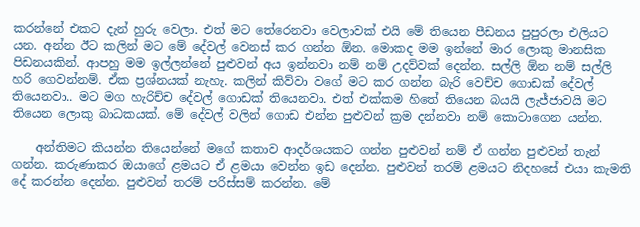කරන්නේ එකට දැන් හුරු වෙලා. එත් මට තේරෙනවා වෙලාවක් එයි මේ තියෙන පීඩනය පුපුරලා එලියට යන. අන්න ඊට කලින් මට මේ දේවල් වෙනස් කර ගන්න ඕන. මොකද මම ඉන්නේ මාර ලොකු මානසික පිඩනයකින්. ආපහු මම ඉල්ලන්නේ පුළුවන් අය ඉන්නවා නම් නම් උදව්වක් දෙන්න. සල්ලි ඕන නම් සල්ලි හරි ගෙවන්නම්. ඒක ප්‍රශ්නයක් නැහැ. කලින් කිව්වා වගේ මට කර ගන්න බැරි වෙච්ච ගොඩක් දේවල් තියෙනවා.. මට මග හැරිච්ච දේවල් ගොඩක් තියෙනවා. එත් එක්කම හිතේ තියෙන බයයි ලැජ්ජාවයි මට තියෙන ලොකු බාධකයක්. මේ දේවල් වලින් ගොඩ එන්න පුළුවන් ක්‍රම දන්නවා නම් කොටාගෙන යන්න.

    අන්තිමට කියන්න තියෙන්නේ මගේ කතාව ආදර්ශයකට ගන්න පුළුවන් නම් ඒ ගන්න පුළුවන් තැන් ගන්න. කරුණාකර ඔයාගේ ළමයට ඒ ළමයා වෙන්න ඉඩ දෙන්න. පුළුවන් තරම් ළමයට නිදහසේ එයා කැමති දේ කරන්න දෙන්න. පුළුවන් තරම් පරිස්සම් කරන්න. මේ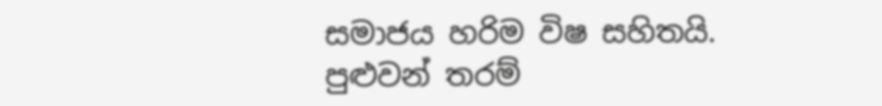සමාජය හරිම විෂ සහිතයි. පුළුවන් තරම්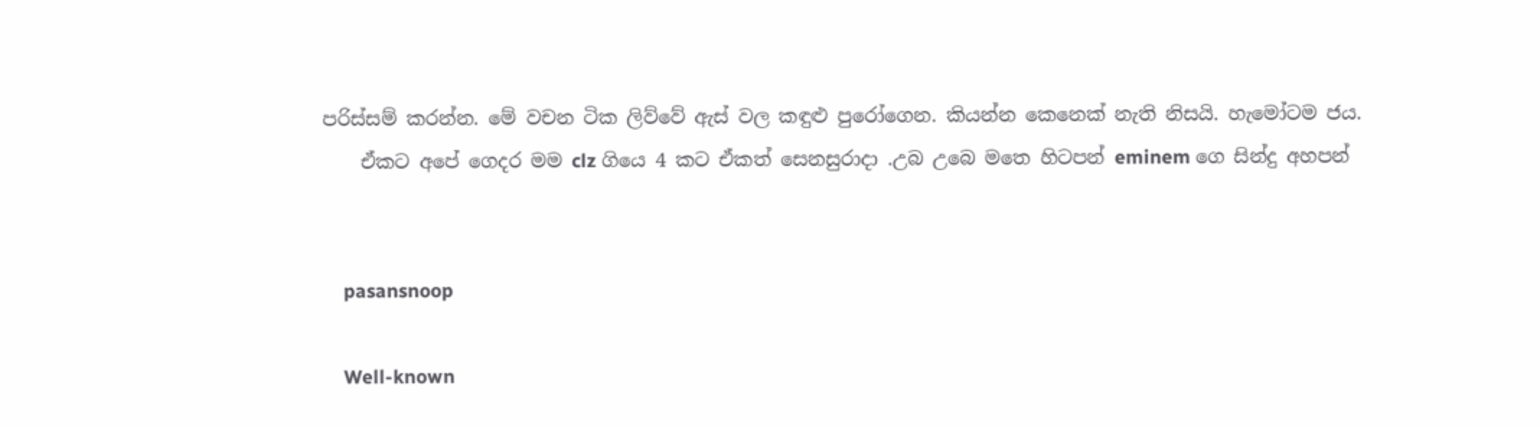පරිස්සම් කරන්න. මේ වචන ටික ලිව්වේ ඇස් වල කඳුළු පුරෝගෙන. කියන්න කෙනෙක් නැති නිසයි. හැමෝටම ජය.
    ඒකට අපේ ගෙදර මම clz ගියෙ 4 කට ඒකත් සෙනසුරාදා .උබ උබෙ මතෙ හිටපන් eminem ගෙ සින්දු අහපන්


    pasansnoop

    Well-known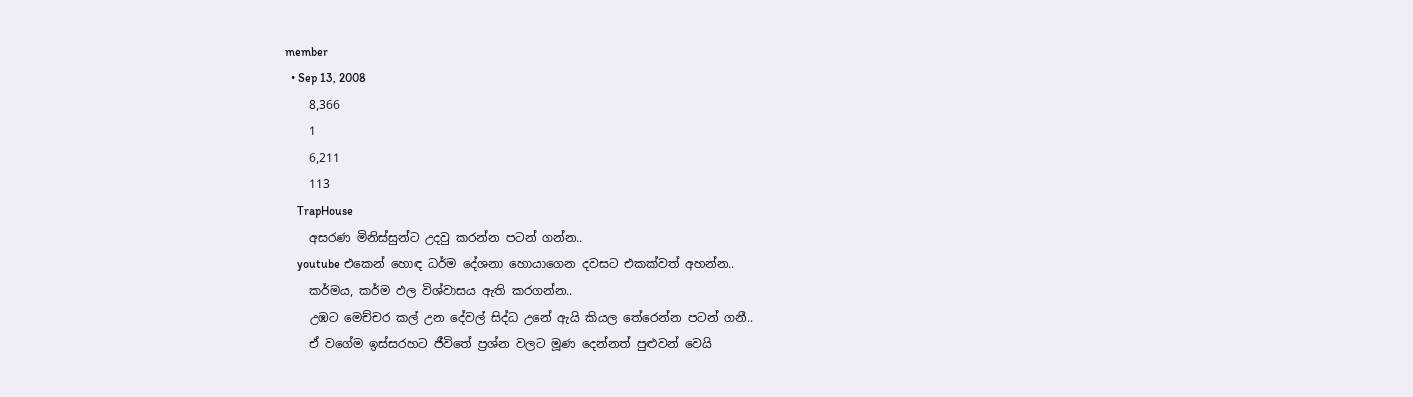member
  • Sep 13, 2008
    8,366
    1
    6,211
    113
    TrapHouse
    අසරණ මිනිස්සුන්ට උදවු කරන්න පටන් ගන්න..
    youtube එකෙන් හොඳ ධර්ම දේශනා හොයාගෙන දවසට එකක්වත් අහන්න..
    කර්මය, කර්ම ඵල විශ්වාසය ඇති කරගන්න..
    උඹට මෙච්චර කල් උන දේවල් සිද්ධ උනේ ඇයි කියල තේරෙන්න පටන් ගනී..
    ඒ වගේම ඉස්සරහට ජීවිතේ ප්‍රශ්න වලට මූණ දෙන්නත් පුළුවන් වෙයි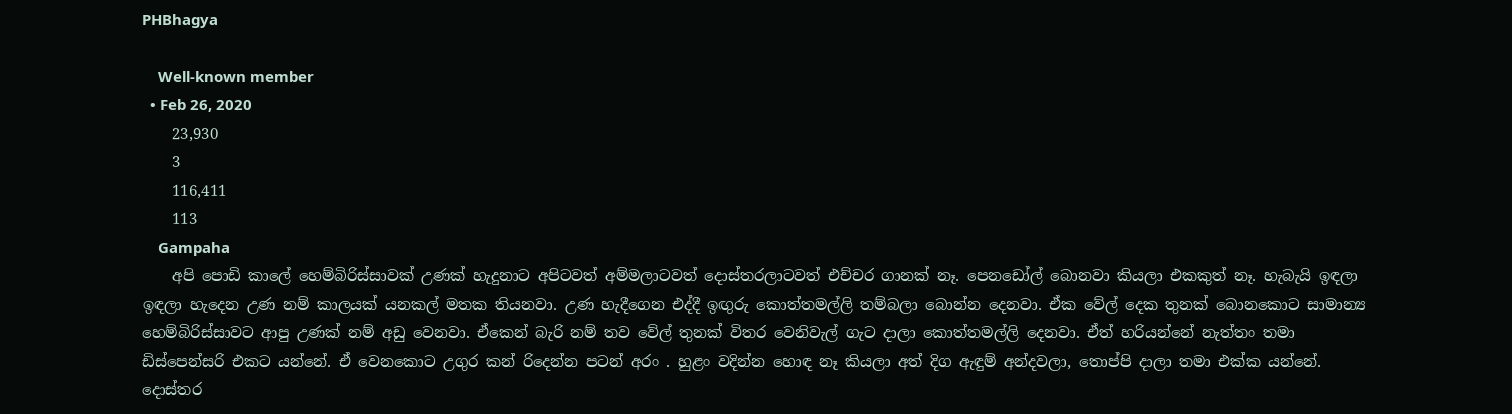PHBhagya

    Well-known member
  • Feb 26, 2020
    23,930
    3
    116,411
    113
    Gampaha
    අපි පොඩි කාලේ හෙම්බිරිස්සාවක් උණක් හැදුනාට අපිටවත් අම්මලාටවත් දොස්තරලාටවත් එච්චර ගානක් නෑ. පෙනඩෝල් බොනවා කියලා එකකුත් නෑ. හැබැයි ඉඳලා ඉඳලා හැදෙන උණ නම් කාලයක් යනකල් මතක තියනවා. උණ හැදීගෙන එද්දී ඉඟුරු කොත්තමල්ලි තම්බලා බොන්න දෙනවා. ඒක වේල් දෙක තුනක් බොනකොට සාමාන්‍ය හෙම්බිරිස්සාවට ආපු උණක් නම් අඩු වෙනවා. ඒකෙන් බැරි නම් තව වේල් තුනක් විතර වෙනිවැල් ගැට දාලා කොත්තමල්ලි දෙනවා. ඒත් හරියන්නේ නැත්තං තමා ඩිස්පෙන්සරි එකට යන්නේ. ඒ වෙනකොට උගුර කන් රිදෙන්න පටන් අරං . හුළං වදින්න හොඳ නෑ කියලා අත් දිග ඇඳුම් අන්දවලා, තොප්පි දාලා තමා එක්ක යන්නේ. දොස්තර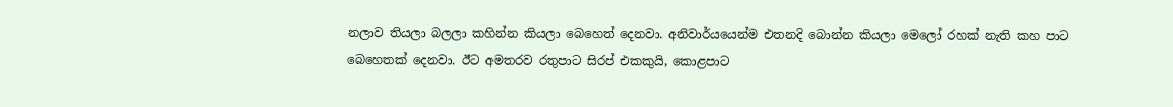නලාව තියලා බලලා කහින්න කියලා බෙහෙත් දෙනවා. අනිවාර්යයෙන්ම එතනදි බොන්න කියලා මෙලෝ රහක් නැති කහ පාට බෙහෙතක් දෙනවා. ඊට අමතරව රතුපාට සිරප් එකකුයි, කොළපාට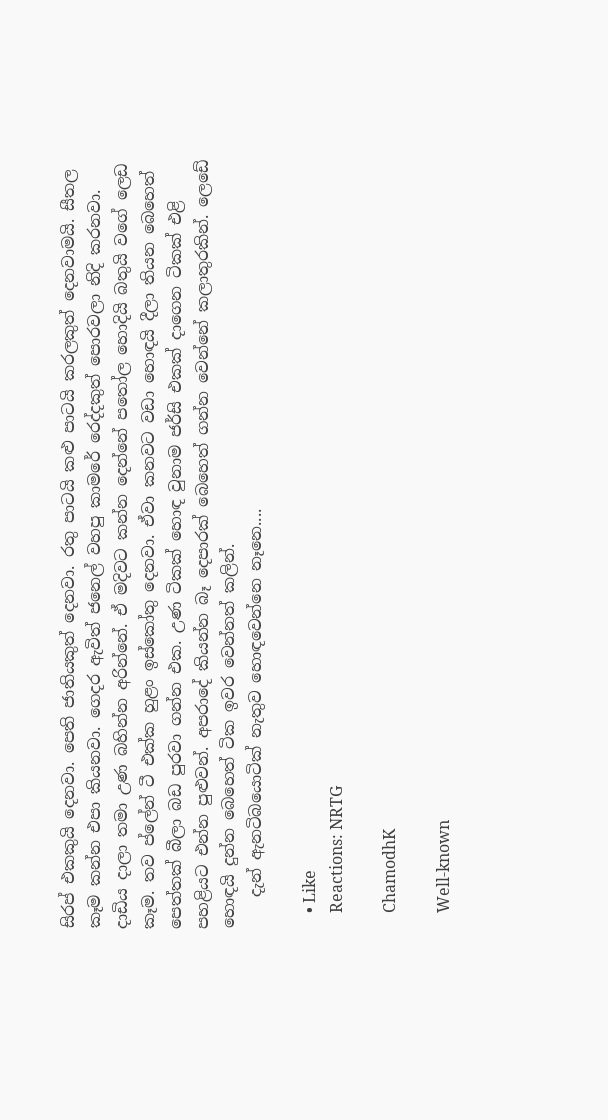සිරප් එකකුයි දෙනවා. පෙති ජාතියකුත් දෙනවා. රතු පාටයි කළු පාටයි කරලකුත් දෙනවාමයි. සීතල කෑම කන්න එපා කියනවා. ගෙදර ඇවිත් ජනෙල් වහපු කාමරේ රෙද්දකුත් පොරවලා නිදි කරනවා. දාඩිය දාලා තමා උණ බහින්න අරින්නේ. ඒ මදිවට කන්න දෙන්නේ පතෝල හොදියි බතුයි වගේ ලෙඩ කෑම. තව ප්ලේන් ටී එක්ක හුළං ඉස්කෝතු දෙනවා. ඒවා කනවට වඩා හොඳයි දීලා තියන බෙහෙත් පෙත්තක් බීලා බඩ පුරවා ගන්න එක. උණ ටිකක් හොඳ වුනාම ජර්සි එකක් දාගෙන ටිකක් එළි පහළියට එන්න පුළුවන්. අපරාදේ කියන්න බෑ දෙපාරක් බෙහෙත් ගන්න වෙන්නේ කලාතුරකින්. ලෙඩේ හොඳයි දුන්න බෙහෙත් ටික ඉවර වෙන්නත් කලින්.
    දැන් ඇනටිබයොටික් නැතුව හොඳවෙන්නෙ නෑනෙ....

    • Like
    Reactions: NRTG

    ChamodhK

    Well-known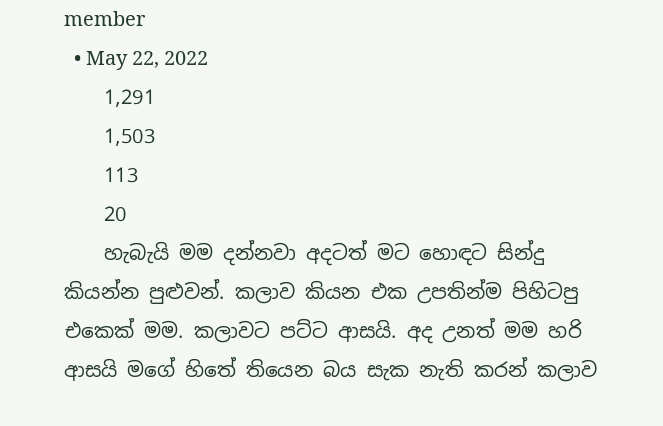member
  • May 22, 2022
    1,291
    1,503
    113
    20
    හැබැයි මම දන්නවා අදටත් මට හොඳට සින්දු කියන්න පුළුවන්. කලාව කියන එක උපතින්ම පිහිටපු එකෙක් මම. කලාවට පට්ට ආසයි. අද උනත් මම හරි ආසයි මගේ හිතේ තියෙන බය සැක නැති කරන් කලාව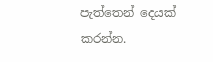පැත්තෙන් දෙයක් කරන්න.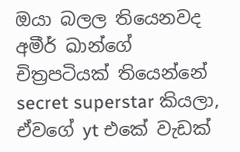ඔයා බලල තියෙනවද අමීර් ඛාන්ගේ චිත්‍රපටියක් තියෙන්නේ secret superstar කියලා, ඒවගේ yt එකේ වැඩක්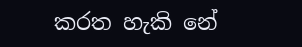කරත හැකි නේ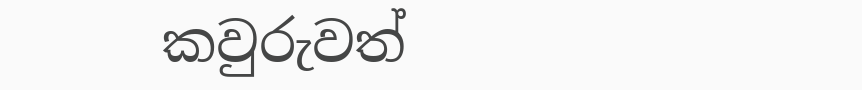කවුරුවත්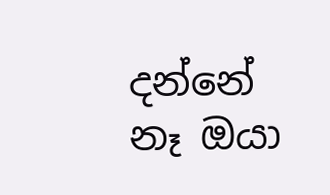දන්නේ නෑ ඔයා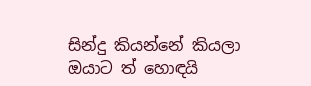සින්දු කියන්නේ කියලා ඔයාට ත් හොඳයි